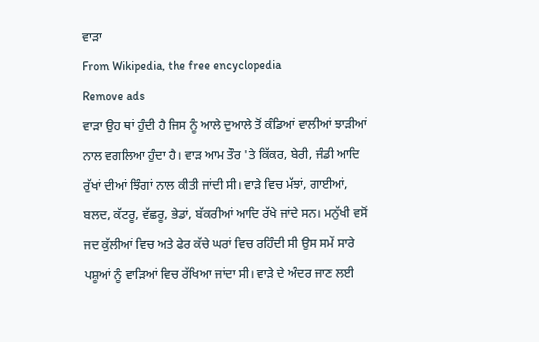ਵਾੜਾ
From Wikipedia, the free encyclopedia
Remove ads
ਵਾੜਾ ਉਹ ਥਾਂ ਹੁੰਦੀ ਹੈ ਜਿਸ ਨੂੰ ਆਲੇ ਦੁਆਲੇ ਤੋਂ ਕੰਡਿਆਂ ਵਾਲੀਆਂ ਝਾੜੀਆਂ ਨਾਲ ਵਗਲਿਆ ਹੁੰਦਾ ਹੈ। ਵਾੜ ਆਮ ਤੌਰ 'ਤੇ ਕਿੱਕਰ, ਬੇਰੀ, ਜੰਡੀ ਆਦਿ ਰੁੱਖਾਂ ਦੀਆਂ ਝਿੰਗਾਂ ਨਾਲ ਕੀਤੀ ਜਾਂਦੀ ਸੀ। ਵਾੜੇ ਵਿਚ ਮੱਝਾਂ, ਗਾਈਆਂ, ਬਲਦ, ਕੱਟਰੂ, ਵੱਛਰੂ, ਭੇਡਾਂ, ਬੱਕਰੀਆਂ ਆਦਿ ਰੱਖੇ ਜਾਂਦੇ ਸਨ। ਮਨੁੱਖੀ ਵਸੋਂ ਜਦ ਕੁੱਲੀਆਂ ਵਿਚ ਅਤੇ ਫੇਰ ਕੱਚੇ ਘਰਾਂ ਵਿਚ ਰਹਿੰਦੀ ਸੀ ਉਸ ਸਮੇਂ ਸਾਰੇ ਪਸ਼ੂਆਂ ਨੂੰ ਵਾੜਿਆਂ ਵਿਚ ਰੱਖਿਆ ਜਾਂਦਾ ਸੀ। ਵਾੜੇ ਦੇ ਅੰਦਰ ਜਾਣ ਲਈ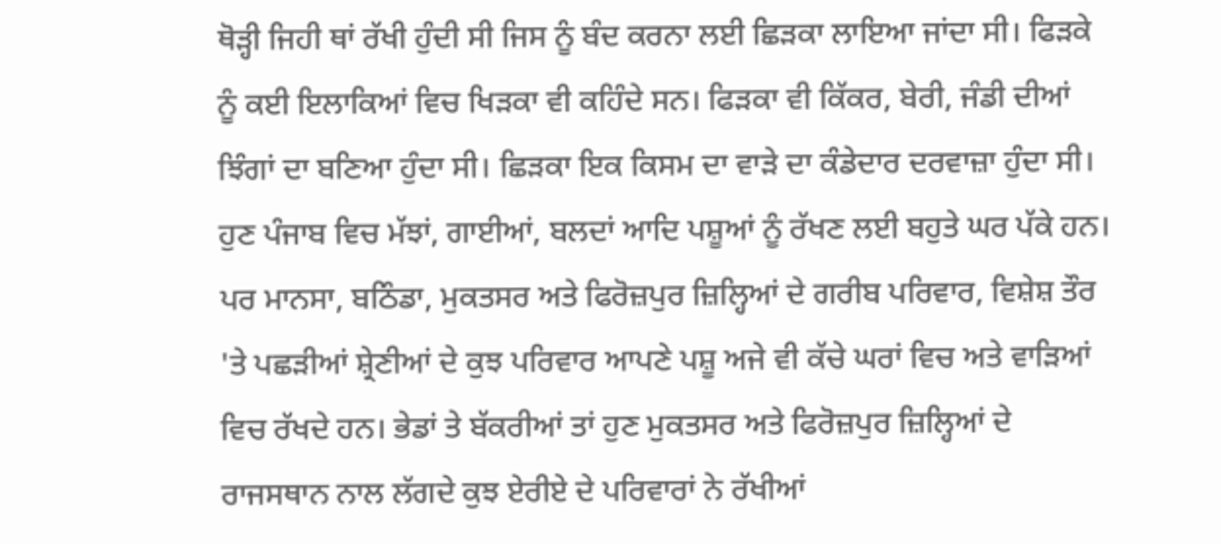ਥੋੜ੍ਹੀ ਜਿਹੀ ਥਾਂ ਰੱਖੀ ਹੁੰਦੀ ਸੀ ਜਿਸ ਨੂੰ ਬੰਦ ਕਰਨਾ ਲਈ ਛਿੜਕਾ ਲਾਇਆ ਜਾਂਦਾ ਸੀ। ਫਿੜਕੇ ਨੂੰ ਕਈ ਇਲਾਕਿਆਂ ਵਿਚ ਖਿੜਕਾ ਵੀ ਕਹਿੰਦੇ ਸਨ। ਫਿੜਕਾ ਵੀ ਕਿੱਕਰ, ਬੇਰੀ, ਜੰਡੀ ਦੀਆਂ ਝਿੰਗਾਂ ਦਾ ਬਣਿਆ ਹੁੰਦਾ ਸੀ। ਛਿੜਕਾ ਇਕ ਕਿਸਮ ਦਾ ਵਾੜੇ ਦਾ ਕੰਡੇਦਾਰ ਦਰਵਾਜ਼ਾ ਹੁੰਦਾ ਸੀ।
ਹੁਣ ਪੰਜਾਬ ਵਿਚ ਮੱਝਾਂ, ਗਾਈਆਂ, ਬਲਦਾਂ ਆਦਿ ਪਸ਼ੂਆਂ ਨੂੰ ਰੱਖਣ ਲਈ ਬਹੁਤੇ ਘਰ ਪੱਕੇ ਹਨ। ਪਰ ਮਾਨਸਾ, ਬਠਿੰਡਾ, ਮੁਕਤਸਰ ਅਤੇ ਫਿਰੋਜ਼ਪੁਰ ਜ਼ਿਲ੍ਹਿਆਂ ਦੇ ਗਰੀਬ ਪਰਿਵਾਰ, ਵਿਸ਼ੇਸ਼ ਤੌਰ 'ਤੇ ਪਛੜੀਆਂ ਸ਼੍ਰੇਣੀਆਂ ਦੇ ਕੁਝ ਪਰਿਵਾਰ ਆਪਣੇ ਪਸ਼ੂ ਅਜੇ ਵੀ ਕੱਚੇ ਘਰਾਂ ਵਿਚ ਅਤੇ ਵਾੜਿਆਂ ਵਿਚ ਰੱਖਦੇ ਹਨ। ਭੇਡਾਂ ਤੇ ਬੱਕਰੀਆਂ ਤਾਂ ਹੁਣ ਮੁਕਤਸਰ ਅਤੇ ਫਿਰੋਜ਼ਪੁਰ ਜ਼ਿਲ੍ਹਿਆਂ ਦੇ ਰਾਜਸਥਾਨ ਨਾਲ ਲੱਗਦੇ ਕੁਝ ਏਰੀਏ ਦੇ ਪਰਿਵਾਰਾਂ ਨੇ ਰੱਖੀਆਂ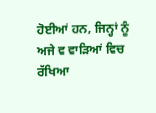ਹੋਈਆਂ ਹਨ, ਜਿਨ੍ਹਾਂ ਨੂੰ ਅਜੇ ਵ ਵਾੜਿਆਂ ਵਿਚ ਰੱਖਿਆ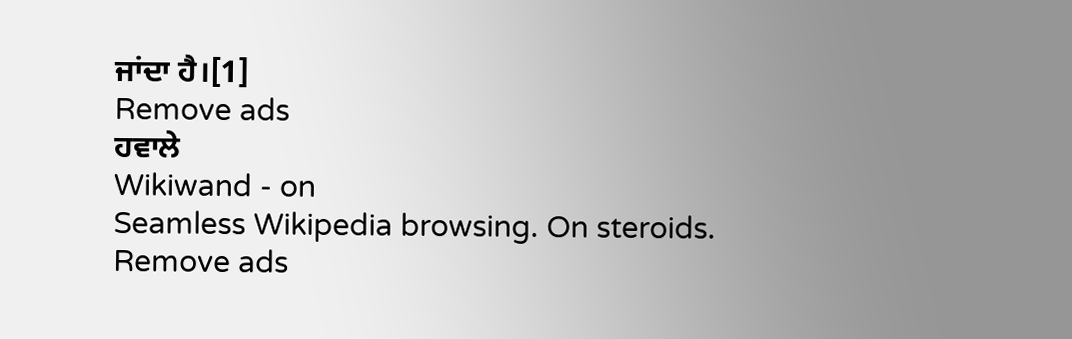ਜਾਂਦਾ ਹੈ।[1]
Remove ads
ਹਵਾਲੇ
Wikiwand - on
Seamless Wikipedia browsing. On steroids.
Remove ads